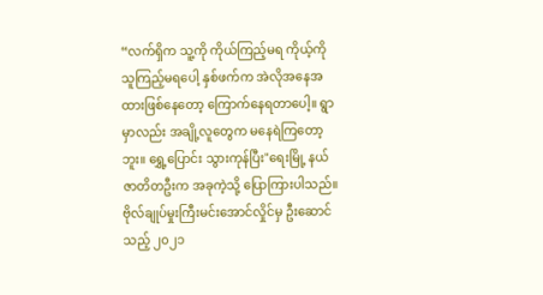“လက်ရှိက သူ့ကို ကိုယ်ကြည့်မရ ကိုယ့်ကို သူကြည့်မရပေါ့ နှစ်ဖက်က အဲလိုအနေအထားဖြစ်နေတော့ ကြောက်နေရတာပေါ့။ ရွာမှာလည်း အချို့လူတွေက မနေရဲကြတော့ဘူး။ ရွှေ့ပြောင်း သွားကုန်ပြီး"ရေးမြို့ နယ်ဇာတိတဦးက အခုကဲ့သို့ ပြောကြားပါသည်။
ဗိုလ်ချုပ်မှုးကြီးမင်းအောင်လှိုင်မှ ဦးဆောင်သည့် ၂၀၂၁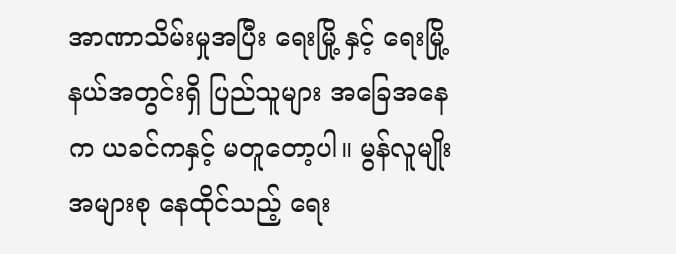အာဏာသိမ်းမှုအပြီး ရေးမြို့ နှင့် ရေးမြို့ နယ်အတွင်းရှိ ပြည်သူများ အခြေအနေက ယခင်ကနှင့် မတူတော့ပါ။ မွန်လူမျိုးအများစု နေထိုင်သည့် ရေး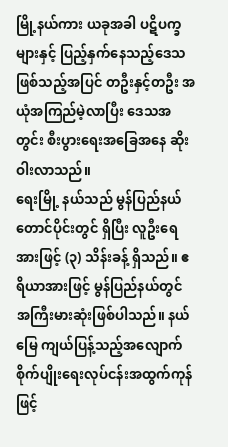မြို့နယ်ကား ယခုအခါ ပဋိပက္ခများနှင့် ပြည့်နှက်နေသည့်ဒေသဖြစ်သည့်အပြင် တဦးနှင့်တဦး အယုံအကြည်မဲ့လာပြီး ဒေသအတွင်း စီးပွားရေးအခြေအနေ ဆိုးဝါးလာသည်။
ရေးမြို့ နယ်သည် မွန်ပြည်နယ်တောင်ပိုင်းတွင် ရှိပြီး လူဦးရေအားဖြင့် (၃) သိန်းခန့် ရှိသည်။ ဧရိယာအားဖြင့် မွန်ပြည်နယ်တွင် အကြီးမားဆုံးဖြစ်ပါသည်။ နယ်မြေ ကျယ်ပြန့်သည့်အလျောက် စိုက်ပျိုးရေးလုပ်ငန်းအထွက်ကုန်ဖြင့်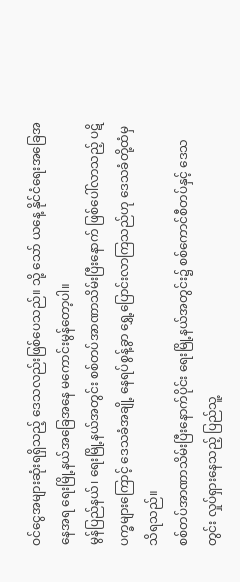ဝင်ငွေအများဆုံးရရှိသည့် ဒေသလည်းဖြစ်ပေသည်။ သို့ သော် ယနေ့ နိုင်ငံရေးအခြေအနေအရ ရေးမြို့နယ်အခြေအနေ မကောင်းမွန်တော့ပါ။
မွန်ပြည်နယ်၊ ရေးမြို့နယ်အတွင်း စစ်တပ်အာဏာသိမ်းပြီးနောက် ဖြစ်ပေါ်လာသည့် ပဋိပက္ခများကြောင့် ဒေသခံအချို့ နေရပ်စွန့်ခွာ ရွှေ့ပြောင်းလာကြသည်ဟု ဒေသခံတို့ထံမှ သိရသည်။
စစ်တပ်အာဏာသိမ်းပြီးနောက်ပိုင်း ရေးမြို့နယ်အတွင်း၌ စစ်ကောင်စီတပ်နှင့် ဒေသတွင်း လှုပ်ရှားနေသည့် ပြည်သူ့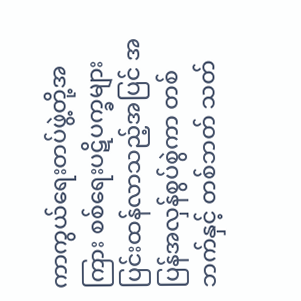ကာကွယ်ရေးတပ်ဖွဲ့တို့အကြား စစ်ရေးပဋိပက္ခများ ပြင်းထန်လာသည့်အပြင် အပြန်အလှန်စွပ်စွဲကာ တစ်ဘက်နှင့် တစ်ဘတ် သတ်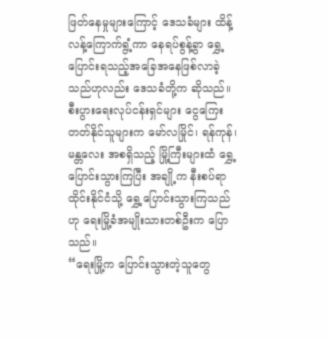ဖြတ်နေမှုများကြောင့် ဒေသခံများ ထိန့်လန့်ကြောက်ရွံ့ကာ နေရပ်စွန့်ခွာ ရွှေ့ပြောင်းရသည့်အခြေအနေဖြစ်လာခဲ့သည်ဟုလည်း ဒေသခံတို့က ဆိုသည်။
စီးပွားရေးလုပ်ငန်းရှင်များ ငွေကြေးတတ်နိုင်သူများက မော်လမြိုင်၊ ရန်ကုန်၊ မန္တလေး အစရှိသည့် မြို့ကြီးများထံ ရွှေ့ပြောင်းသွားကြပြီး အချို့က နီးစပ်ရာ ထိုင်းနိုင်ငံသို့ ရွှေ့ပြောင်းသွားကြသည်ဟု ရေးမြို့ခံအမျိုးသားတစ်ဦးက ပြောသည်။
“ရေးမြို့က ပြောင်းသွားတဲ့သူတွေ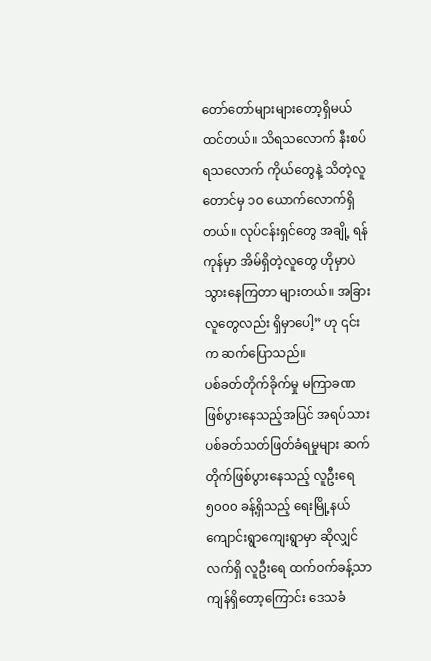တော်တော်များများတော့ရှိမယ် ထင်တယ်။ သိရသလောက် နီးစပ်ရသလောက် ကိုယ်တွေနဲ့ သိတဲ့လူတောင်မှ ၁ဝ ယောက်လောက်ရှိတယ်။ လုပ်ငန်းရှင်တွေ အချို့ ရန်ကုန်မှာ အိမ်ရှိတဲ့လူတွေ ဟိုမှာပဲ သွားနေကြတာ များတယ်။ အခြားလူတွေလည်း ရှိမှာပေါ့” ဟု ၎င်းက ဆက်ပြောသည်။
ပစ်ခတ်တိုက်ခိုက်မှု မကြာခဏဖြစ်ပွားနေသည့်အပြင် အရပ်သား ပစ်ခတ်သတ်ဖြတ်ခံရမှုများ ဆက်တိုက်ဖြစ်ပွားနေသည့် လူဦးရေ ၅၀၀၀ ခန့်ရှိသည့် ရေးမြို့နယ် ကျောင်းရွာကျေးရွာမှာ ဆိုလျှင် လက်ရှိ လူဦးရေ ထက်ဝက်ခန့်သာ ကျန်ရှိတော့ကြောင်း ဒေသခံ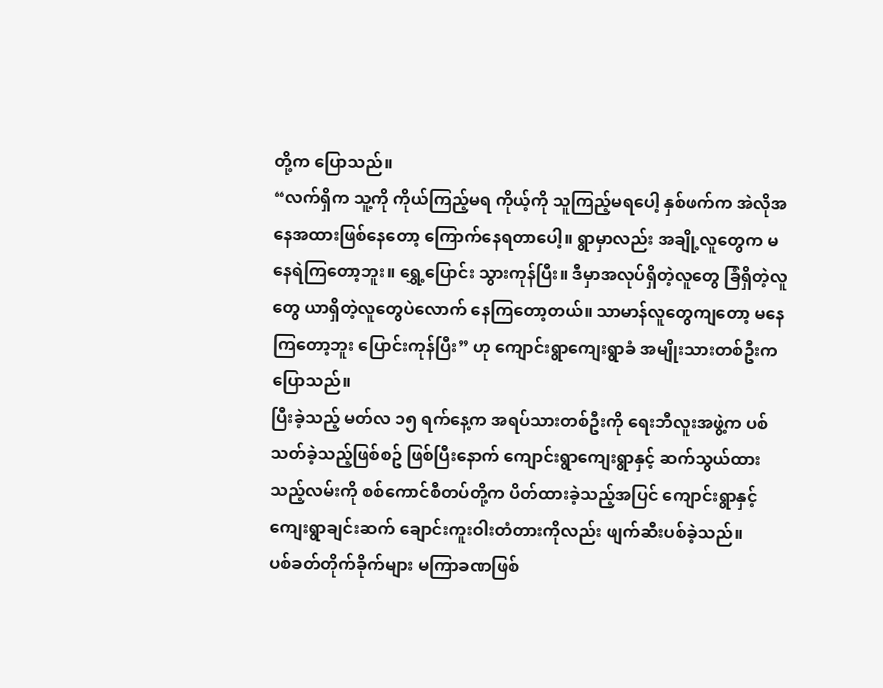တို့က ပြောသည်။
“လက်ရှိက သူ့ကို ကိုယ်ကြည့်မရ ကိုယ့်ကို သူကြည့်မရပေါ့ နှစ်ဖက်က အဲလိုအနေအထားဖြစ်နေတော့ ကြောက်နေရတာပေါ့။ ရွာမှာလည်း အချို့လူတွေက မနေရဲကြတော့ဘူး။ ရွှေ့ပြောင်း သွားကုန်ပြီး။ ဒီမှာအလုပ်ရှိတဲ့လူတွေ ခြံရှိတဲ့လူတွေ ယာရှိတဲ့လူတွေပဲလောက် နေကြတော့တယ်။ သာမာန်လူတွေကျတော့ မနေကြတော့ဘူး ပြောင်းကုန်ပြီး” ဟု ကျောင်းရွာကျေးရွာခံ အမျိုးသားတစ်ဦးက ပြောသည်။
ပြီးခဲ့သည့် မတ်လ ၁၅ ရက်နေ့က အရပ်သားတစ်ဦးကို ရေးဘီလူးအဖွဲ့က ပစ်သတ်ခဲ့သည့်ဖြစ်စဥ် ဖြစ်ပြီးနောက် ကျောင်းရွာကျေးရွာနှင့် ဆက်သွယ်ထားသည့်လမ်းကို စစ်ကောင်စီတပ်တို့က ပိတ်ထားခဲ့သည့်အပြင် ကျောင်းရွာနှင့် ကျေးရွာချင်းဆက် ချောင်းကူးဝါးတံတားကိုလည်း ဖျက်ဆီးပစ်ခဲ့သည်။
ပစ်ခတ်တိုက်ခိုက်များ မကြာခဏဖြစ်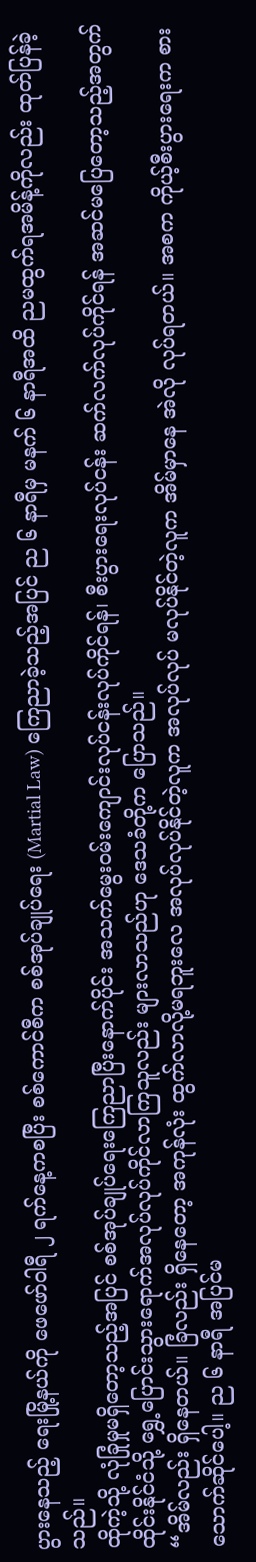ပွားနေသည့် ရေးမြို့နယ်ကို ဖေဖော်ဝါရီ ၂ ရက်နေ့ကစပြီး စစ်ကောင်စီက စစ်အုပ်ချုပ်ရေး (Martial Law) ကြေညာခဲ့သည့်အပြင် ည ၆ နာရီမှ မနက် ၆ နာရီအထိ ညမထွက်ရအမိန့်ကိုလည်း ထုတ်ပြန်ခဲ့သည်။
ထိုကဲ့သို့ လုံခြုံမှုမရှိတော့သည့်အပြင် စစ်အုပ်ချုပ်ရေးကြေညာပြီးနောက်ပိုင်း အသက်မွေးဝမ်းကျောင်းလုပ်ငန်းလုပ်ကိုင်ရန်၊ စီးပွားရေးလုပ်ငန်း ဆက်လက်လုပ်ကိုင်ရန် အဆင်မပြေတော့သည့်အတွက် ထိုင်းနိုင်ငံသို့ ရွှေ့ပြောင်းသွားရောက်အလုပ်လုပ်ကိုင်လာကြသူလည်း များလာသည်ဟု ဒေသခံတို့က ပြောသည်။
“အိမ်လည်း ရှိနေတယ်။ ခြံလည်း ရှိနေတော့ အကုန်လုံး ထွက်လာလို့မရဘူးလေ အလုပ်လုပ်နိုင်တဲ့လူက အလုပ်လုပ် မလုပ်နိုင်တဲ့လူက အိမ်မှာနေ အဲလို လုပ်ရတယ်။ အစက ကိုယ့်စီးပွားရေးက စားသောက်ဆိုင်ပေါ့။ ည ၆ နာရီ အပြင်မ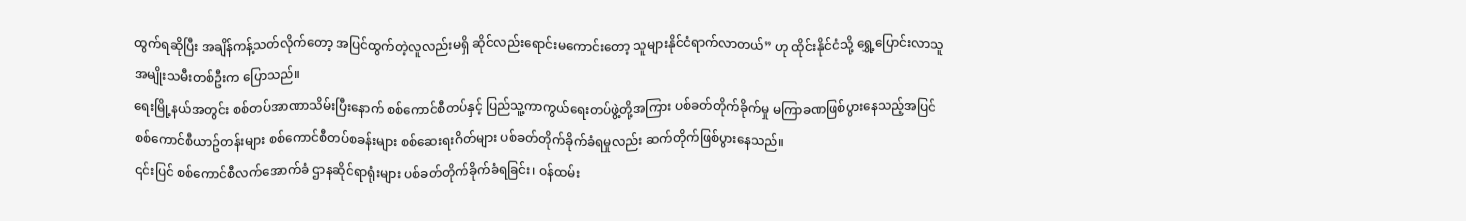ထွက်ရဆိုပြီး အချိန်ကန့်သတ်လိုက်တော့ အပြင်ထွက်တဲ့လူလည်းမရှိ ဆိုင်လည်းရောင်းမကောင်းတော့ သူများနိုင်ငံရာက်လာတယ်” ဟု ထိုင်းနိုင်ငံသို့ ရွှေ့ပြောင်းလာသူ အမျိုးသမီးတစ်ဦးက ပြောသည်။
ရေးမြို့နယ်အတွင်း စစ်တပ်အာဏာသိမ်းပြီးနောက် စစ်ကောင်စီတပ်နှင့် ပြည်သူ့ကာကွယ်ရေးတပ်ဖွဲ့တို့အကြား ပစ်ခတ်တိုက်ခိုက်မှု မကြာခဏဖြစ်ပွားနေသည့်အပြင် စစ်ကောင်စီယာဥ်တန်းများ စစ်ကောင်စီတပ်စခန်းများ စစ်ဆေးရးဂိတ်များ ပစ်ခတ်တိုက်ခိုက်ခံရမှုလည်း ဆက်တိုက်ဖြစ်ပွားနေသည်။
၎င်းပြင် စစ်ကောင်စီလက်အောက်ခံ ဌာနဆိုင်ရာရုံးများ ပစ်ခတ်တိုက်ခိုက်ခံရခြင်း၊ ဝန်ထမ်း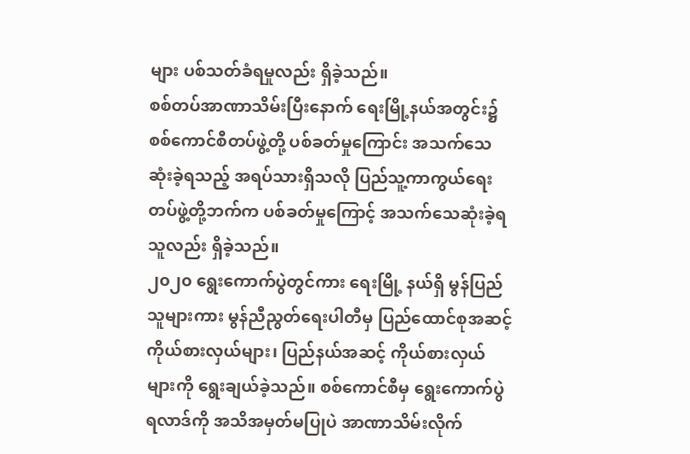များ ပစ်သတ်ခံရမှုလည်း ရှိခဲ့သည်။
စစ်တပ်အာဏာသိမ်းပြီးနောက် ရေးမြို့နယ်အတွင်း၌ စစ်ကောင်စီတပ်ဖွဲ့တို့ ပစ်ခတ်မှုကြောင်း အသက်သေဆုံးခဲ့ရသည့် အရပ်သားရှိသလို ပြည်သူ့ကာကွယ်ရေးတပ်ဖွဲ့တို့ဘက်က ပစ်ခတ်မှုကြောင့် အသက်သေဆုံးခဲ့ရသူလည်း ရှိခဲ့သည်။
၂၀၂၀ ရွေးကောက်ပွဲတွင်ကား ရေးမြို့ နယ်ရှိ မွန်ပြည်သူများကား မွန်ညီညွတ်ရေးပါတီမှ ပြည်ထောင်စုအဆင့် ကိုယ်စားလှယ်များ၊ ပြည်နယ်အဆင့် ကိုယ်စားလှယ်များကို ရွေးချယ်ခဲ့သည်။ စစ်ကောင်စီမှ ရွေးကောက်ပွဲရလာဒ်ကို အသိအမှတ်မပြုပဲ အာဏာသိမ်းလိုက်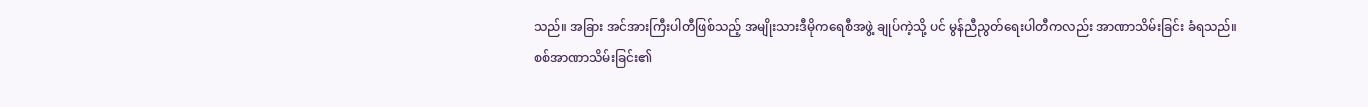သည်။ အခြား အင်အားကြီးပါတီဖြစ်သည့် အမျိုးသားဒီမိုကရေစီအဖွဲ့ ချုပ်ကဲ့သို့ ပင် မွန်ညီညွတ်ရေးပါတီကလည်း အာဏာသိမ်းခြင်း ခံရသည်။
စစ်အာဏာသိမ်းခြင်း၏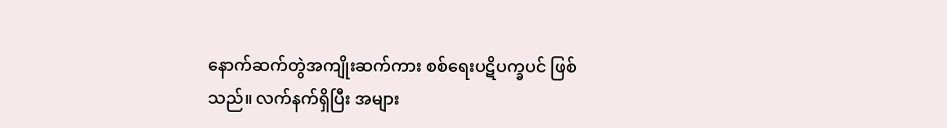နောက်ဆက်တွဲအကျိုးဆက်ကား စစ်ရေးပဋိပက္ခပင် ဖြစ်သည်။ လက်နက်ရှိပြီး အများ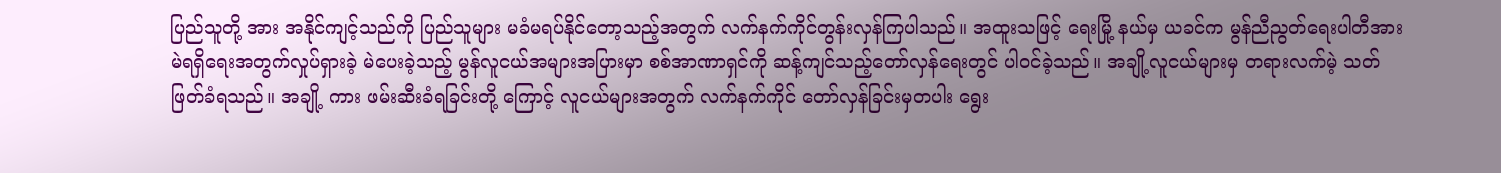ပြည်သူတို့ အား အနိုင်ကျင့်သည်ကို ပြည်သူများ မခံမရပ်နိုင်တော့သည့်အတွက် လက်နက်ကိုင်တွန်းလှန်ကြပါသည်။ အထူးသဖြင့် ရေးမြို့ နယ်မှ ယခင်က မွန်ညီညွတ်ရေးပါတီအား မဲရရှိရေးအတွက်လှုပ်ရှားခဲ့ မဲပေးခဲ့သည့် မွန်လူငယ်အများအပြားမှာ စစ်အာဏာရှင်ကို ဆန့်ကျင်သည့်တော်လှန်ရေးတွင် ပါဝင်ခဲ့သည်။ အချို့လူငယ်များမှ တရားလက်မဲ့ သတ်ဖြတ်ခံရသည်။ အချို့ ကား ဖမ်းဆီးခံရခြင်းတို့ ကြောင့် လူငယ်များအတွက် လက်နက်ကိုင် တော်လှန်ခြင်းမှတပါး ရွေး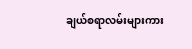ချယ်စရာလမ်းများကား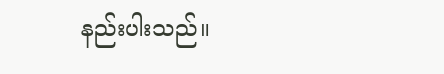နည်းပါးသည်။